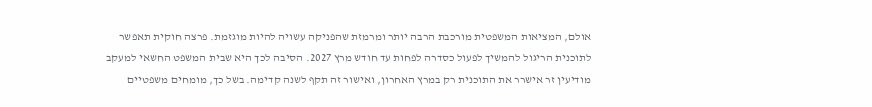אולם, המציאות המשפטית מורכבת הרבה יותר ומרמזת שהפניקה עשויה להיות מוגזמת. פרצה חוקית תאפשר לתוכנית הריגול להמשיך לפעול כסדרה לפחות עד חודש מרץ 2027. הסיבה לכך היא שבית המשפט החשאי למעקב מודיעין זר אישרר את התוכנית רק במרץ האחרון, ואישור זה תקף לשנה קדימה. בשל כך, מומחים משפטיים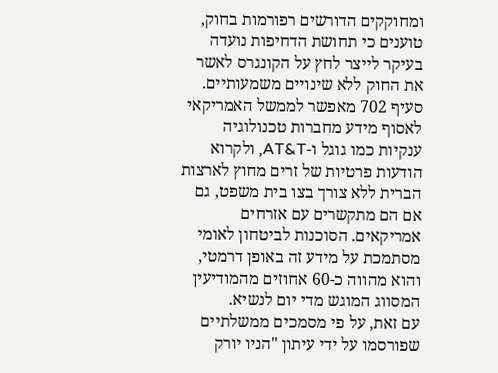ומחוקקים הדורשים רפורמות בחוק, טוענים כי תחושת הדחיפות נועדה בעיקר לייצר לחץ על הקונגרס לאשר את החוק ללא שינויים משמעותיים.
סעיף 702 מאפשר לממשל האמריקאי לאסוף מידע מחברות טכנולוגיה ענקיות כמו גוגל ו-AT&T, ולקרוא הודעות פרטיות של זרים מחוץ לארצות הברית ללא צורך בצו בית משפט, גם אם הם מתקשרים עם אזרחים אמריקאים. הסוכנות לביטחון לאומי מסתמכת על מידע זה באופן דרמטי, והוא מהווה כ-60 אחוזים מהמודיעין המסווג המוגש מדי יום לנשיא.
עם זאת, על פי מסמכים ממשלתיים שפורסמו על ידי עיתון "הניו יורק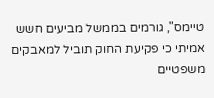טיימס", גורמים בממשל מביעים חשש אמיתי כי פקיעת החוק תוביל למאבקים משפטיים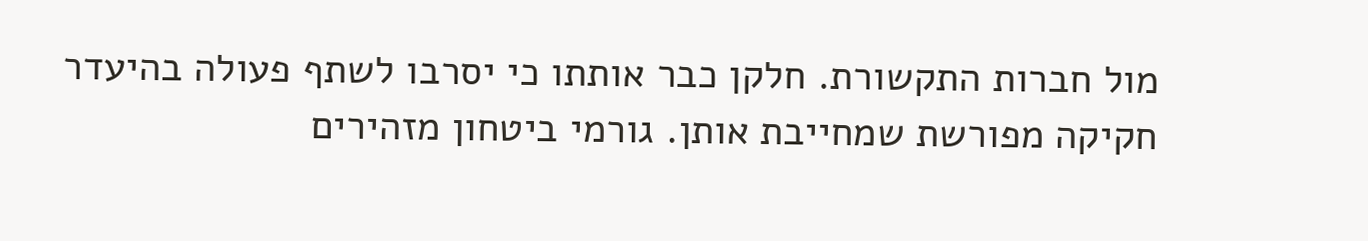מול חברות התקשורת. חלקן כבר אותתו כי יסרבו לשתף פעולה בהיעדר חקיקה מפורשת שמחייבת אותן. גורמי ביטחון מזהירים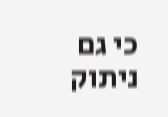כי גם ניתוק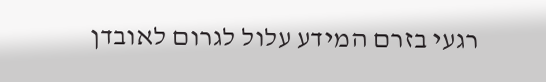רגעי בזרם המידע עלול לגרום לאובדן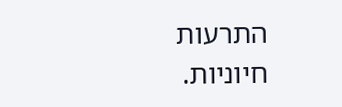התרעות חיוניות.